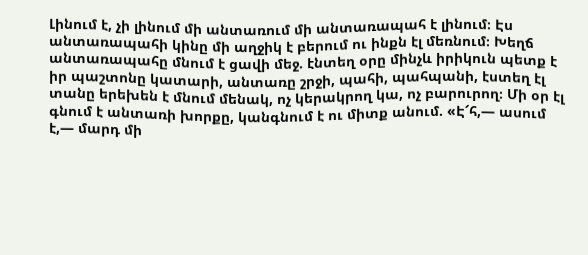Լինում է, չի լինում մի անտառում մի անտառապահ է լինում։ Էս անտառապահի կինը մի աղջիկ է բերում ու ինքն էլ մեռնում։ Խեղճ անտառապահը մնում է ցավի մեջ. էնտեղ օրը մինչև իրիկուն պետք է իր պաշտոնը կատարի, անտառը շրջի, պահի, պահպանի, էստեղ էլ տանը երեխեն է մնում մենակ, ոչ կերակրող կա, ոչ բարուրող։ Մի օր էլ գնում է անտառի խորքը, կանգնում է ու միտք անում. «Է՜հ,― ասում է,― մարդ մի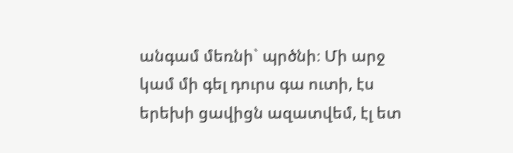անգամ մեռնի` պրծնի։ Մի արջ կամ մի գել դուրս գա ուտի, էս երեխի ցավիցն ազատվեմ, էլ ետ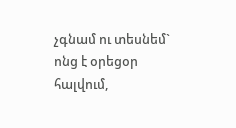չգնամ ու տեսնեմ` ոնց է օրեցօր հալվում,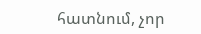հատնում, չոր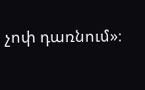չոփ դառնում»։